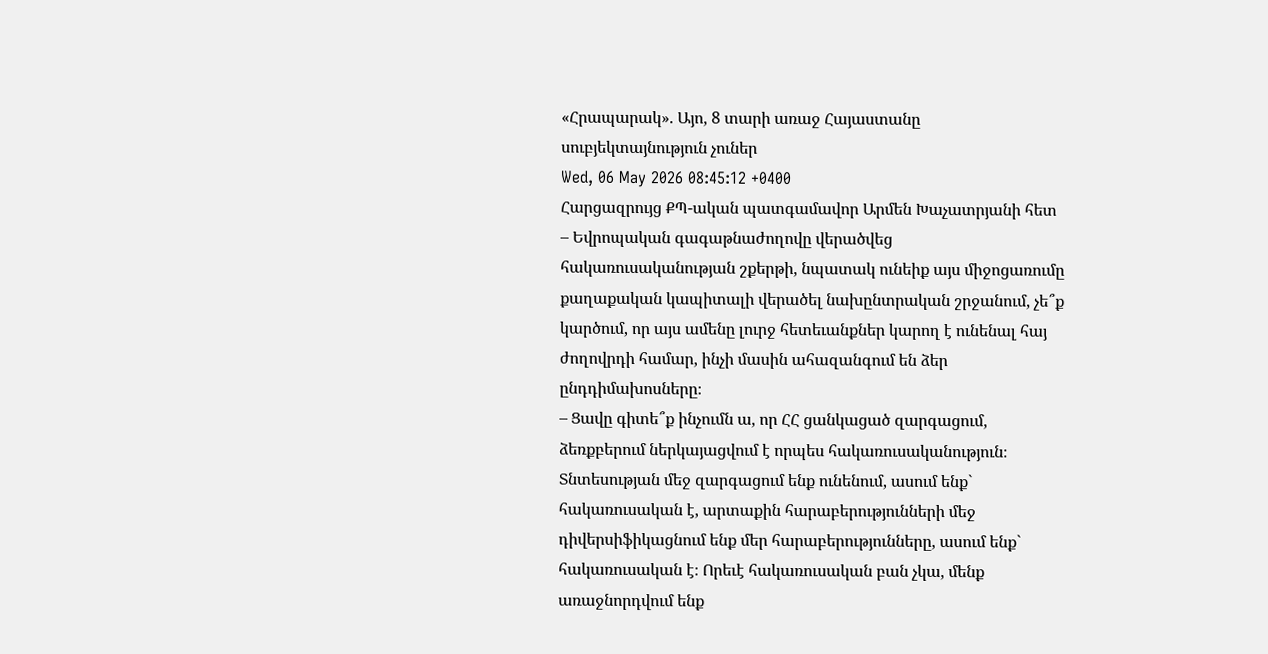«Հրապարակ». Այո, 8 տարի առաջ Հայաստանը սուբյեկտայնություն չուներ
Wed, 06 May 2026 08:45:12 +0400
Հարցազրույց ՔՊ-ական պատգամավոր Արմեն Խաչատրյանի հետ
– Եվրոպական գագաթնաժողովը վերածվեց հակառուսականության շքերթի, նպատակ ունեիք այս միջոցառումը քաղաքական կապիտալի վերածել նախընտրական շրջանում, չե՞ք կարծում, որ այս ամենը լուրջ հետեւանքներ կարող է ունենալ հայ ժողովրդի համար, ինչի մասին ահազանգում են ձեր ընդդիմախոսները։
– Ցավը գիտե՞ք ինչումն ա, որ ՀՀ ցանկացած զարգացում, ձեռքբերում ներկայացվում է որպես հակառուսականություն։ Տնտեսության մեջ զարգացում ենք ունենում, ասում ենք` հակառուսական է, արտաքին հարաբերությունների մեջ դիվերսիֆիկացնում ենք մեր հարաբերությունները, ասում ենք` հակառուսական է։ Որեւէ հակառուսական բան չկա, մենք առաջնորդվում ենք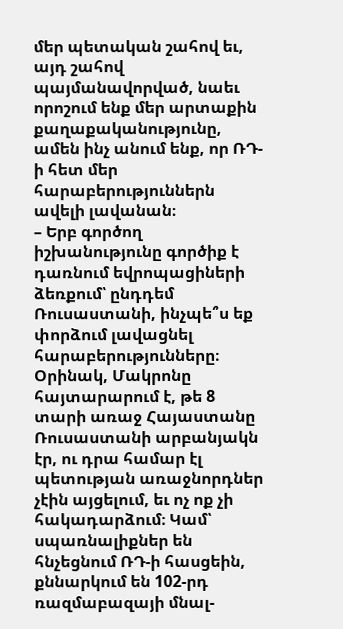մեր պետական շահով եւ, այդ շահով պայմանավորված, նաեւ որոշում ենք մեր արտաքին քաղաքականությունը, ամեն ինչ անում ենք, որ ՌԴ-ի հետ մեր հարաբերություններն ավելի լավանան։
– Երբ գործող իշխանությունը գործիք է դառնում եվրոպացիների ձեռքում՝ ընդդեմ Ռուսաստանի, ինչպե՞ս եք փորձում լավացնել հարաբերությունները։ Օրինակ, Մակրոնը հայտարարում է, թե 8 տարի առաջ Հայաստանը Ռուսաստանի արբանյակն էր, ու դրա համար էլ պետության առաջնորդներ չէին այցելում, եւ ոչ ոք չի հակադարձում։ Կամ՝ սպառնալիքներ են հնչեցնում ՌԴ-ի հասցեին, քննարկում են 102-րդ ռազմաբազայի մնալ-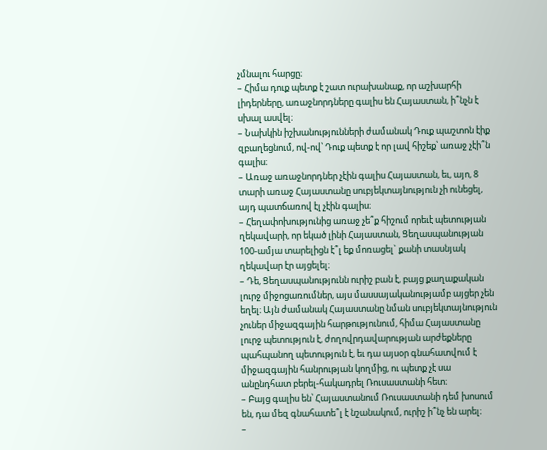չմնալու հարցը։
– Հիմա դուք պետք է շատ ուրախանաք, որ աշխարհի լիդերները, առաջնորդները գալիս են Հայաստան, ի՞նչն է սխալ ասվել։
– Նախկին իշխանությունների ժամանակ Դուք պաշտոն էիք զբաղեցնում, ով-ով՝ Դուք պետք է որ լավ հիշեք՝ առաջ չէի՞ն գալիս։
– Առաջ առաջնորդներ չէին գալիս Հայաստան, եւ, այո, 8 տարի առաջ Հայաստանը սուբյեկտայնություն չի ունեցել, այդ պատճառով էլ չէին գալիս։
– Հեղափոխությունից առաջ չե՞ք հիշում որեւէ պետության ղեկավարի, որ եկած լինի Հայաստան, Ցեղասպանության 100-ամյա տարելիցն է՞լ եք մոռացել` քանի տասնյակ ղեկավար էր այցելել։
– Դե, Ցեղասպանությունն ուրիշ բան է, բայց քաղաքական լուրջ միջոցառումներ, այս մասսայականությամբ այցեր չեն եղել։ Այն ժամանակ Հայաստանը նման սուբյեկտայնություն չուներ միջազգային հարթությունում, հիմա Հայաստանը լուրջ պետություն է, ժողովրդավարության արժեքները պահպանող պետություն է, եւ դա այսօր գնահատվում է միջազգային հանրության կողմից, ու պետք չէ սա անընդհատ բերել-հակադրել Ռուսաստանի հետ։
– Բայց գալիս են՝ Հայաստանում Ռուսաստանի դեմ խոսում են, դա մեզ գնահատե՞լ է նշանակում, ուրիշ ի՞նչ են արել։
–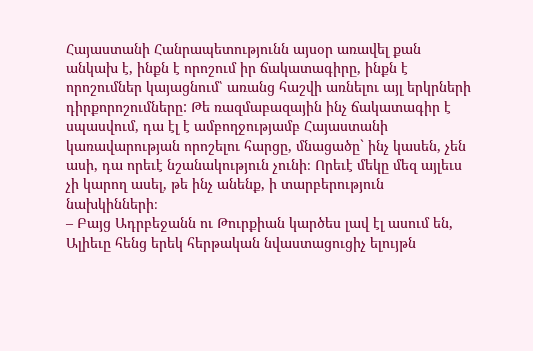Հայաստանի Հանրապետությունն այսօր առավել քան անկախ է, ինքն է որոշում իր ճակատագիրը, ինքն է որոշումներ կայացնում՝ առանց հաշվի առնելու այլ երկրների դիրքորոշումները: Թե ռազմաբազային ինչ ճակատագիր է սպասվում, դա էլ է ամբողջությամբ Հայաստանի կառավարության որոշելու հարցը, մնացածը` ինչ կասեն, չեն ասի, դա որեւէ նշանակություն չունի։ Որեւէ մեկը մեզ այլեւս չի կարող ասել, թե ինչ անենք, ի տարբերություն նախկինների։
– Բայց Ադրբեջանն ու Թուրքիան կարծես լավ էլ ասում են, Ալիեւը հենց երեկ հերթական նվաստացուցիչ ելույթն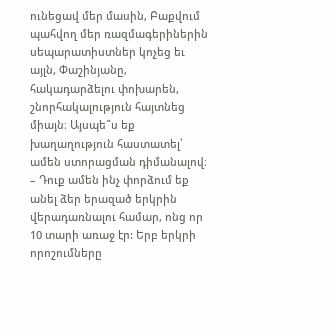ունեցավ մեր մասին, Բաքվում պահվող մեր ռազմագերիներին սեպարատիստներ կոչեց եւ այլն, Փաշինյանը, հակադարձելու փոխարեն, շնորհակալություն հայտնեց միայն։ Այսպե՞ս եք խաղաղություն հաստատել՝ ամեն ստորացման դիմանալով։
– Դուք ամեն ինչ փորձում եք անել ձեր երազած երկրին վերադառնալու համար, ոնց որ 10 տարի առաջ էր: Երբ երկրի որոշումները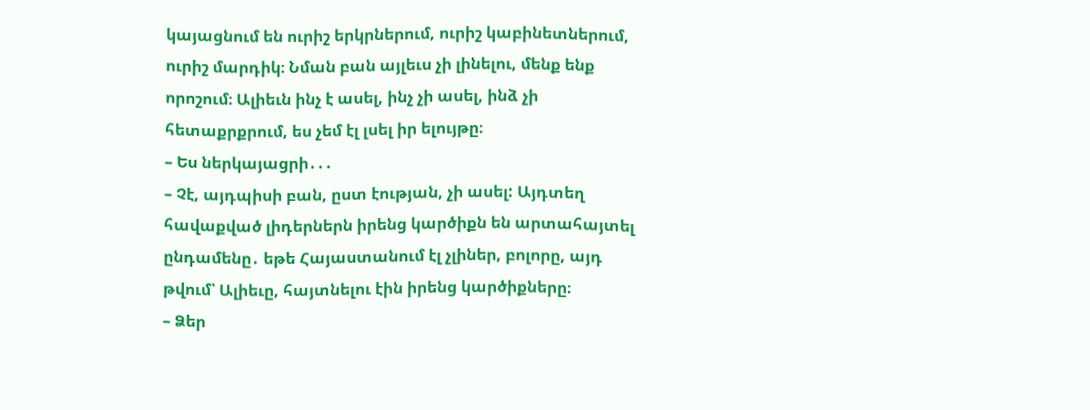կայացնում են ուրիշ երկրներում, ուրիշ կաբինետներում, ուրիշ մարդիկ։ Նման բան այլեւս չի լինելու, մենք ենք որոշում։ Ալիեւն ինչ է ասել, ինչ չի ասել, ինձ չի հետաքրքրում, ես չեմ էլ լսել իր ելույթը։
– Ես ներկայացրի․․․
– Չէ, այդպիսի բան, ըստ էության, չի ասել: Այդտեղ հավաքված լիդերներն իրենց կարծիքն են արտահայտել ընդամենը․ եթե Հայաստանում էլ չլիներ, բոլորը, այդ թվում՝ Ալիեւը, հայտնելու էին իրենց կարծիքները։
– Ձեր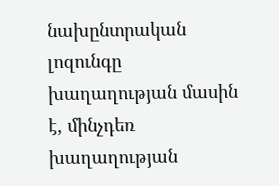նախընտրական լոզունգը խաղաղության մասին է, մինչդեռ խաղաղության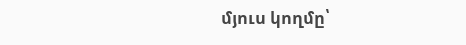մյուս կողմը՝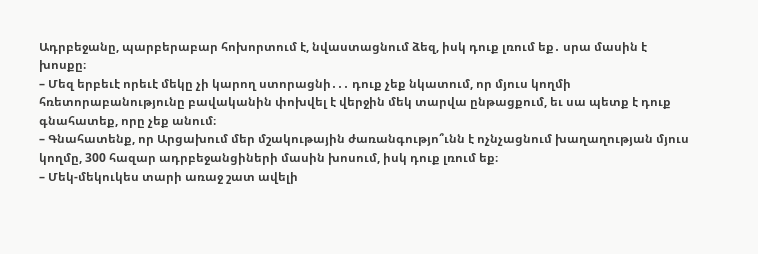Ադրբեջանը, պարբերաբար հոխորտում է, նվաստացնում ձեզ, իսկ դուք լռում եք․ սրա մասին է խոսքը։
– Մեզ երբեւէ որեւէ մեկը չի կարող ստորացնի․․․ դուք չեք նկատում, որ մյուս կողմի հռետորաբանությունը բավականին փոխվել է վերջին մեկ տարվա ընթացքում, եւ սա պետք է դուք գնահատեք, որը չեք անում։
– Գնահատենք, որ Արցախում մեր մշակութային ժառանգությո՞ւնն է ոչնչացնում խաղաղության մյուս կողմը, 300 հազար ադրբեջանցիների մասին խոսում, իսկ դուք լռում եք։
– Մեկ-մեկուկես տարի առաջ շատ ավելի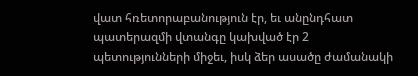վատ հռետորաբանություն էր, եւ անընդհատ պատերազմի վտանգը կախված էր 2 պետությունների միջեւ, իսկ ձեր ասածը ժամանակի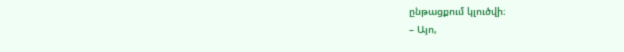ընթացքում կլուծվի։
– Այո,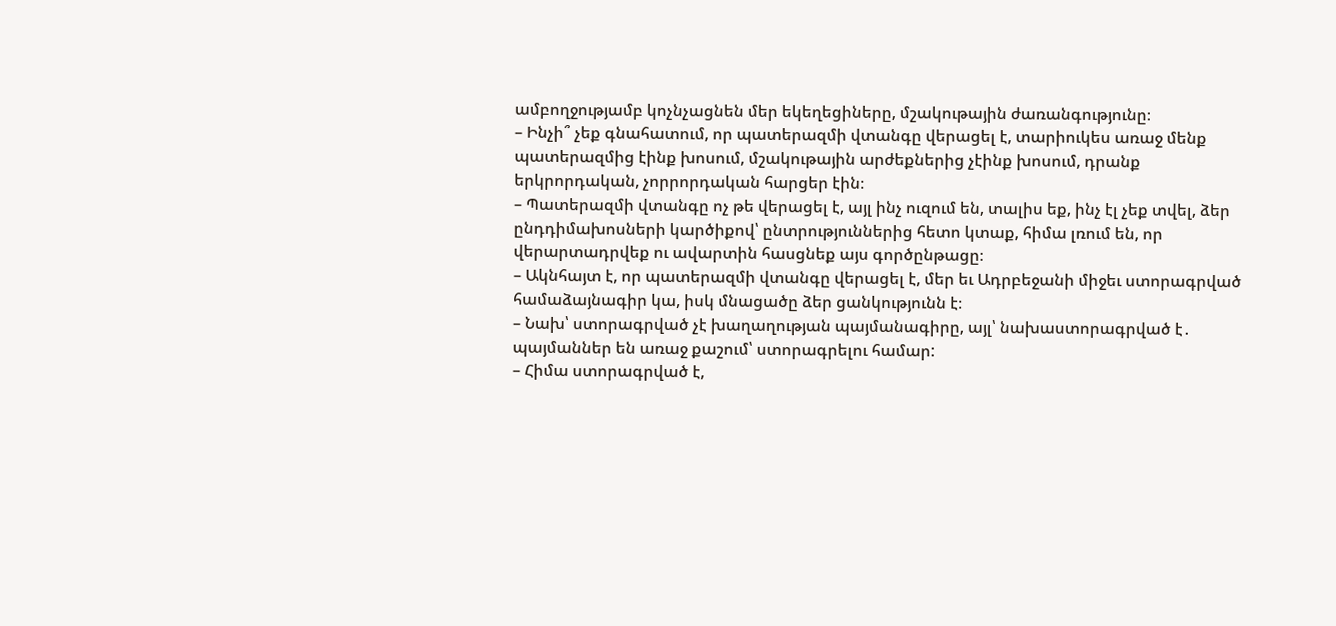ամբողջությամբ կոչնչացնեն մեր եկեղեցիները, մշակութային ժառանգությունը։
– Ինչի՞ չեք գնահատում, որ պատերազմի վտանգը վերացել է, տարիուկես առաջ մենք պատերազմից էինք խոսում, մշակութային արժեքներից չէինք խոսում, դրանք երկրորդական, չորրորդական հարցեր էին։
– Պատերազմի վտանգը ոչ թե վերացել է, այլ ինչ ուզում են, տալիս եք, ինչ էլ չեք տվել, ձեր ընդդիմախոսների կարծիքով՝ ընտրություններից հետո կտաք, հիմա լռում են, որ վերարտադրվեք ու ավարտին հասցնեք այս գործընթացը։
– Ակնհայտ է, որ պատերազմի վտանգը վերացել է, մեր եւ Ադրբեջանի միջեւ ստորագրված համաձայնագիր կա, իսկ մնացածը ձեր ցանկությունն է։
– Նախ՝ ստորագրված չէ խաղաղության պայմանագիրը, այլ՝ նախաստորագրված է․ պայմաններ են առաջ քաշում՝ ստորագրելու համար:
– Հիմա ստորագրված է,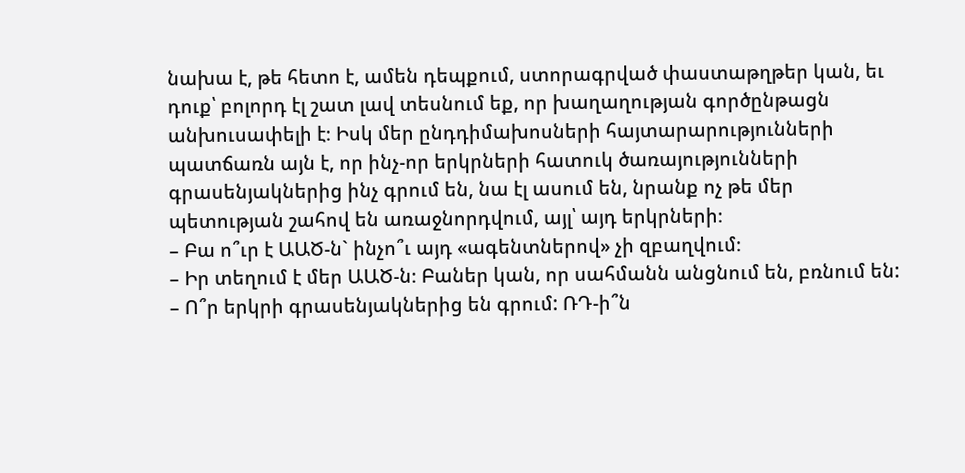նախա է, թե հետո է, ամեն դեպքում, ստորագրված փաստաթղթեր կան, եւ դուք՝ բոլորդ էլ շատ լավ տեսնում եք, որ խաղաղության գործընթացն անխուսափելի է։ Իսկ մեր ընդդիմախոսների հայտարարությունների պատճառն այն է, որ ինչ-որ երկրների հատուկ ծառայությունների գրասենյակներից ինչ գրում են, նա էլ ասում են, նրանք ոչ թե մեր պետության շահով են առաջնորդվում, այլ՝ այդ երկրների։
– Բա ո՞ւր է ԱԱԾ-ն` ինչո՞ւ այդ «ագենտներով» չի զբաղվում։
– Իր տեղում է մեր ԱԱԾ-ն։ Բաներ կան, որ սահմանն անցնում են, բռնում են:
– Ո՞ր երկրի գրասենյակներից են գրում: ՌԴ-ի՞ն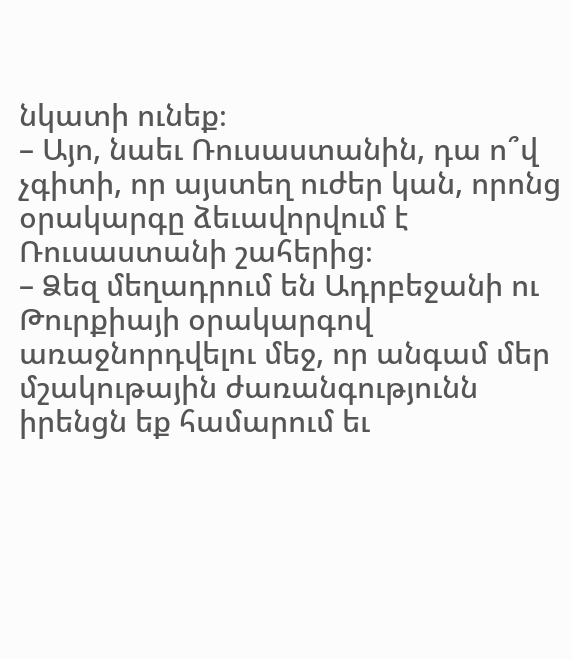նկատի ունեք։
– Այո, նաեւ Ռուսաստանին, դա ո՞վ չգիտի, որ այստեղ ուժեր կան, որոնց օրակարգը ձեւավորվում է Ռուսաստանի շահերից։
– Ձեզ մեղադրում են Ադրբեջանի ու Թուրքիայի օրակարգով առաջնորդվելու մեջ, որ անգամ մեր մշակութային ժառանգությունն իրենցն եք համարում եւ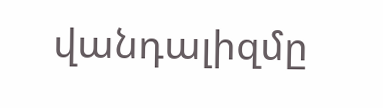վանդալիզմը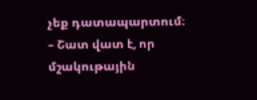չեք դատապարտում։
– Շատ վատ է, որ մշակութային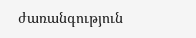ժառանգություն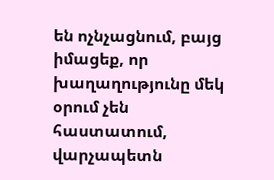են ոչնչացնում, բայց իմացեք, որ խաղաղությունը մեկ օրում չեն հաստատում, վարչապետն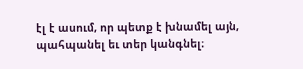էլ է ասում, որ պետք է խնամել այն, պահպանել եւ տեր կանգնել։